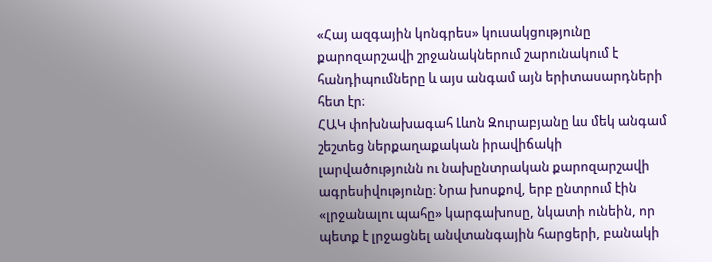«Հայ ազգային կոնգրես» կուսակցությունը քարոզարշավի շրջանակներում շարունակում է հանդիպումները և այս անգամ այն երիտասարդների հետ էր։
ՀԱԿ փոխնախագահ Լևոն Զուրաբյանը ևս մեկ անգամ շեշտեց ներքաղաքական իրավիճակի լարվածությունն ու նախընտրական քարոզարշավի ագրեսիվությունը։ Նրա խոսքով, երբ ընտրում էին «լրջանալու պահը» կարգախոսը, նկատի ունեին, որ պետք է լրջացնել անվտանգային հարցերի, բանակի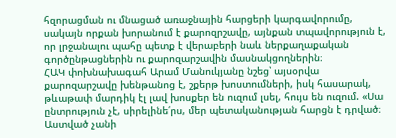հզորացման ու մնացած առաջնային հարցերի կարգավորումը, սակայն որքան խորանում է քարոզրշավը, այնքան տպավորություն է, որ լրջանալու պահը պետք է վերաբերի նաև ներքաղաքական գործընթացներին ու քարոզարշավին մասնակցողներին։
ՀԱԿ փոխնախագահ Արամ Մանուկյանը նշեց՝ այսօրվա քարոզարշավը խենթանոց է, շքերթ խոստումների, իսկ հասարակ, թևաթափ մարդիկ էլ լավ խոսքեր են ուզում լսել, հույս են ուզում. «Սա ընտրություն չէ, սիրելինե՛րս, մեր պետականության հարցն է դրված։ Աստված չանի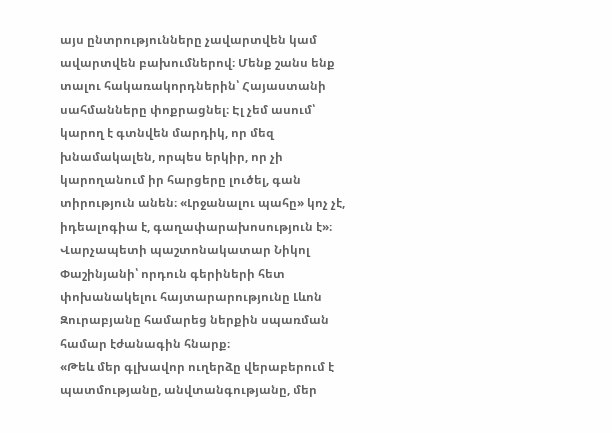այս ընտրությունները չավարտվեն կամ ավարտվեն բախումներով։ Մենք շանս ենք տալու հակառակորդներին՝ Հայաստանի սահմանները փոքրացնել։ Էլ չեմ ասում՝ կարող է գտնվեն մարդիկ, որ մեզ խնամակալեն, որպես երկիր, որ չի կարողանում իր հարցերը լուծել, գան տիրություն անեն։ «Լրջանալու պահը» կոչ չէ, իդեալոգիա է, գաղափարախոսություն է»։
Վարչապետի պաշտոնակատար Նիկոլ Փաշինյանի՝ որդուն գերիների հետ փոխանակելու հայտարարությունը Լևոն Զուրաբյանը համարեց ներքին սպառման համար էժանագին հնարք։
«Թեև մեր գլխավոր ուղերձը վերաբերում է պատմությանը, անվտանգությանը, մեր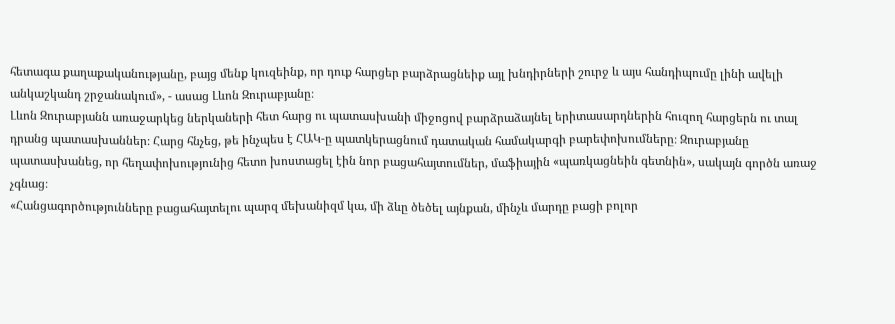հետագա քաղաքականությանը, բայց մենք կուզեինք, որ դուք հարցեր բարձրացնեիք այլ խնդիրների շուրջ և այս հանդիպումը լինի ավելի անկաշկանդ շրջանակում», - ասաց Լևոն Զուրաբյանը։
Լևոն Զուրաբյանն առաջարկեց ներկաների հետ հարց ու պատասխանի միջոցով բարձրաձայնել երիտասարդներին հուզող հարցերն ու տալ դրանց պատասխաններ։ Հարց հնչեց, թե ինչպես է ՀԱԿ-ը պատկերացնում դատական համակարգի բարեփոխումները։ Զուրաբյանը պատասխանեց, որ հեղափոխությունից հետո խոստացել էին նոր բացահայտումներ, մաֆիային «պառկացնեին գետնին», սակայն գործն առաջ չգնաց։
«Հանցագործությունները բացահայտելու պարզ մեխանիզմ կա, մի ձևը ծեծել այնքան, մինչև մարդը բացի բոլոր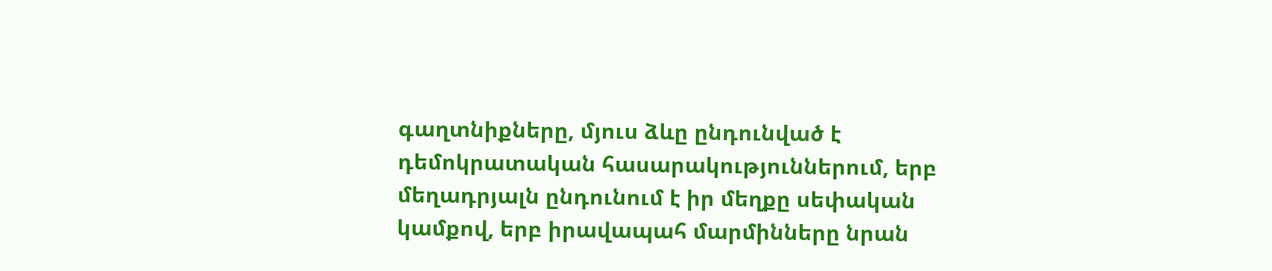գաղտնիքները, մյուս ձևը ընդունված է դեմոկրատական հասարակություններում, երբ մեղադրյալն ընդունում է իր մեղքը սեփական կամքով, երբ իրավապահ մարմինները նրան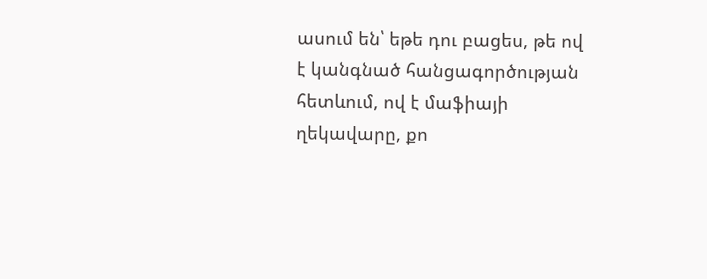ասում են՝ եթե դու բացես, թե ով է կանգնած հանցագործության հետևում, ով է մաֆիայի ղեկավարը, քո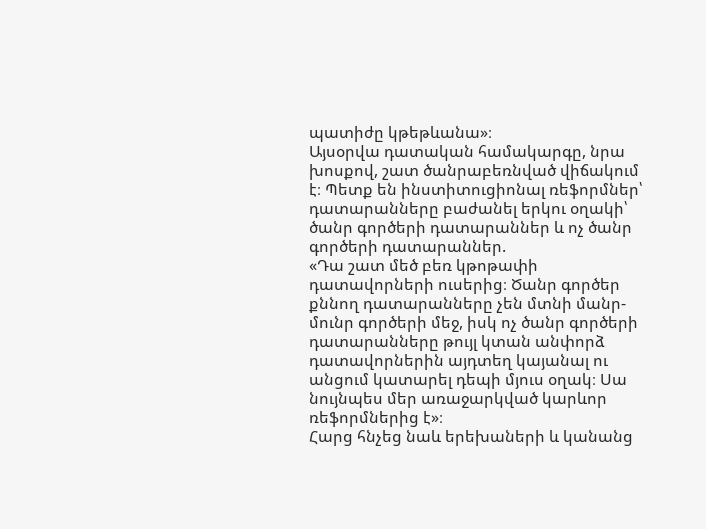պատիժը կթեթևանա»։
Այսօրվա դատական համակարգը, նրա խոսքով, շատ ծանրաբեռնված վիճակում է։ Պետք են ինստիտուցիոնալ ռեֆորմներ՝ դատարանները բաժանել երկու օղակի՝ ծանր գործերի դատարաններ և ոչ ծանր գործերի դատարաններ.
«Դա շատ մեծ բեռ կթոթափի դատավորների ուսերից։ Ծանր գործեր քննող դատարանները չեն մտնի մանր-մունր գործերի մեջ, իսկ ոչ ծանր գործերի դատարանները թույլ կտան անփորձ դատավորներին այդտեղ կայանալ ու անցում կատարել դեպի մյուս օղակ։ Սա նույնպես մեր առաջարկված կարևոր ռեֆորմներից է»։
Հարց հնչեց նաև երեխաների և կանանց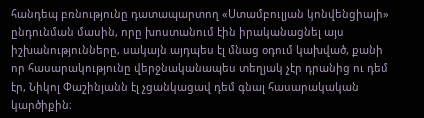հանդեպ բռնությունը դատապարտող «Ստամբուլյան կոնվենցիայի» ընդունման մասին, որը խոստանում էին իրականացնել այս իշխանությունները, սակայն այդպես էլ մնաց օդում կախված, քանի որ հասարակությունը վերջնականապես տեղյակ չէր դրանից ու դեմ էր, Նիկոլ Փաշինյանն էլ չցանկացավ դեմ գնալ հասարակական կարծիքին։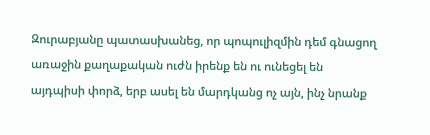Զուրաբյանը պատասխանեց, որ պոպուլիզմին դեմ գնացող առաջին քաղաքական ուժն իրենք են ու ունեցել են այդպիսի փորձ, երբ ասել են մարդկանց ոչ այն, ինչ նրանք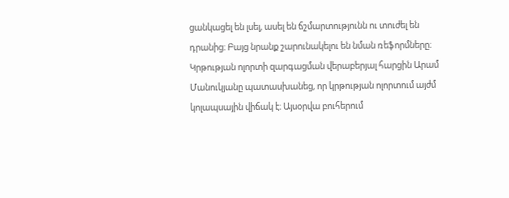ցանկացել են լսել, ասել են ճշմարտությունն ու տուժել են դրանից։ Բայց նրանք շարունակելու են նման ռեֆորմները։
Կրթության ոլորտի զարգացման վերաբերյալ հարցին Արամ Մանուկյանը պատասխանեց, որ կրթության ոլորտում այժմ կոլապսային վիճակ է։ Այսօրվա բուհերում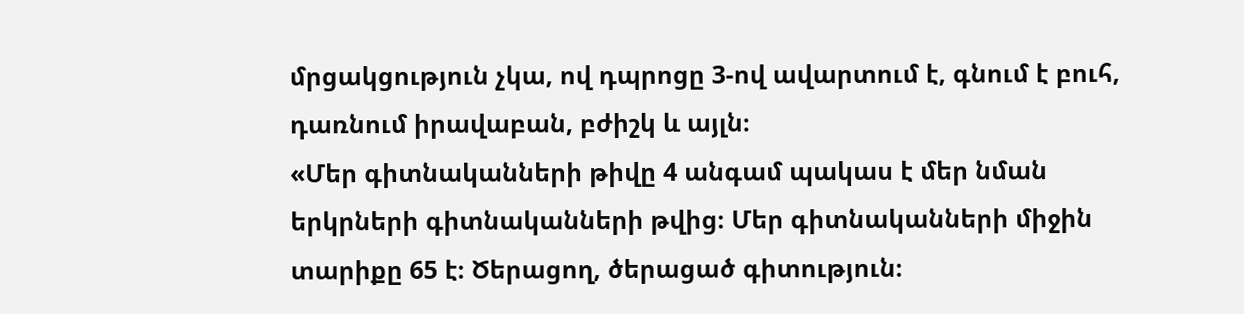մրցակցություն չկա, ով դպրոցը 3-ով ավարտում է, գնում է բուհ, դառնում իրավաբան, բժիշկ և այլն։
«Մեր գիտնականների թիվը 4 անգամ պակաս է մեր նման երկրների գիտնականների թվից։ Մեր գիտնականների միջին տարիքը 65 է։ Ծերացող, ծերացած գիտություն։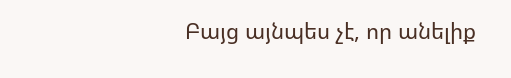Բայց այնպես չէ, որ անելիք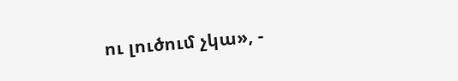ու լուծում չկա», -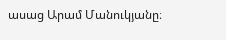ասաց Արամ Մանուկյանը։